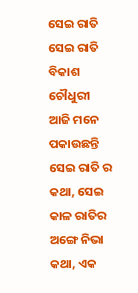ସେଇ ରାତି
ସେଇ ରାତି
ବିକାଶ ଚୌଧୁରୀ ଆଜି ମନେ ପକାଉଛନ୍ତି ସେଇ ରାତି ର କଥା, ସେଇ କାଳ ରାତିର ଅଙ୍ଗେ ନିଭା କଥା, ଏକ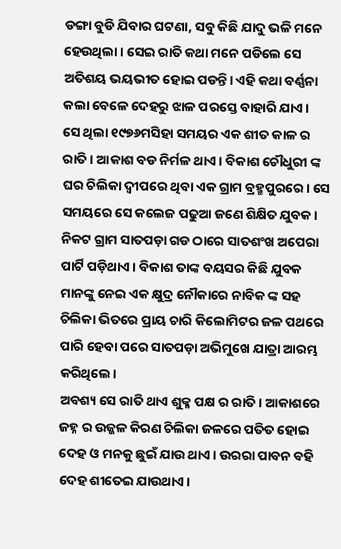ଡଙ୍ଗା ବୁଡି ଯିବାର ଘଟଣା, ସବୁ କିଛି ଯାଦୁ ଭଳି ମନେ ହେଉଥିଲା। ସେଇ ରାତି କଥା ମନେ ପଡିଲେ ସେ ଅତିଶୟ ଭୟଭୀତ ହୋଇ ପଡନ୍ତି। ଏହି କଥା ବର୍ଣ୍ଣନା କଲା ବେଳେ ଦେହରୁ ଝାଳ ପରସ୍ତେ ବାହାରି ଯାଏ।
ସେ ଥିଲା ୧୯୭୬ମସିହା ସମୟର ଏକ ଶୀତ କାଳ ର ରାତି। ଆକାଶ ବଡ ନିର୍ମଳ ଥାଏ। ବିକାଶ ଚୌଧୁରୀ ଙ୍କ ଘର ଚିଲିକା ଦ୍ଵୀପରେ ଥିବା ଏକ ଗ୍ରାମ ବ୍ରହ୍ମପୁରରେ। ସେ ସମୟରେ ସେ କଲେଜ ପଢୁଆ ଜଣେ ଶିକ୍ଷିତ ଯୁବକ। ନିକଟ ଗ୍ରାମ ସାତପଡ଼ା ଗଡ ଠାରେ ସାତଶଂଖ ଅପେରା ପାର୍ଟି ପଡ଼ିଥାଏ। ବିକାଶ ତାଙ୍କ ବୟସର କିଛି ଯୁବକ ମାନଙ୍କୁ ନେଇ ଏକ କ୍ଷୁଦ୍ର ନୌକାରେ ନାବିକ ଙ୍କ ସହ ଚିଲିକା ଭିତରେ ପ୍ରାୟ ଚାରି କିଲୋମିଟର ଜଳ ପଥରେ ପାରି ହେବା ପରେ ସାତପଡ଼ା ଅଭିମୁଖେ ଯାତ୍ରା ଆରମ୍ଭ କରିଥିଲେ।
ଅବଶ୍ୟ ସେ ରାତି ଥାଏ ଶୁକ୍ଳ ପକ୍ଷ ର ରାତି। ଆକାଶରେ ଜହ୍ନ ର ଉଜ୍ଜଳ କିରଣ ଚିଲିକା ଜଳରେ ପତିତ ହୋଇ ଦେହ ଓ ମନକୁ ଛୁଇଁ ଯାଉ ଥାଏ। ଉରରା ପାବନ ବହି ଦେହ ଶୀତେଇ ଯାଉଥାଏ।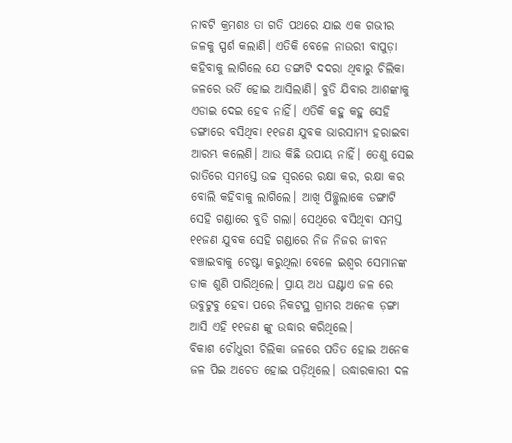ନାବଟି କ୍ରମଶଃ ତା ଗତି ପଥରେ ଯାଇ ଏକ ଗଭୀର ଜଳକୁ ସ୍ପର୍ଶ କଲାଣି। ଏତିକି ବେଳେ ନାଉରୀ ବାପୁଡ଼ା କହିବାକୁ ଲାଗିଲେ ଯେ ଡଙ୍ଗାଟି ଦଦରା ଥିବାରୁ ଚିଲିକା ଜଳରେ ଭର୍ତି ହୋଇ ଆସିଲାଣି। ବୁଡି ଯିବାର ଆଶଙ୍କାକୁ ଏଡାଇ ଦେଇ ହେବ ନାହିଁ। ଏତିକି କହୁ କହୁ ସେହି ଡଙ୍ଗାରେ ବସିଥିବା ୧୧ଜଣ ଯୁବକ ଭାରସାମ୍ୟ ହରାଇବା ଆରମ୍ଭ କଲେଣି। ଆଉ କିଛି ଉପାୟ ନାହିଁ। ତେଣୁ ସେଇ ରାତିରେ ସମସ୍ତେ ଉଚ୍ଚ ସ୍ବରରେ ରକ୍ଷା କର, ରକ୍ଷା କର ବୋଲି କହିବାକୁ ଲାଗିଲେ। ଆଖି ପିଚ୍ଛୁଲାକେ ଡଙ୍ଗାଟି ସେହି ଗଣ୍ଡାରେ ବୁଡି ଗଲା। ସେଥିରେ ବସିଥିବା ସମସ୍ତ ୧୧ଜଣ ଯୁବକ ସେହି ଗଣ୍ଡାରେ ନିଜ ନିଜର ଜୀବନ ବଞ୍ଚାଇବାକୁ ଚେଷ୍ଟା କରୁଥିଲା ବେଳେ ଇଶ୍ଵର ସେମାନଙ୍କ ଡାକ ଶୁଣି ପାରିଥିଲେ। ପ୍ରାୟ ଅଧ ଘଣ୍ଟାଏ ଜଳ ରେ ଉବୁଟୁବୁ ହେବା ପରେ ନିକଟସ୍ଥ ଗ୍ରାମର ଅନେକ ଡ଼ଙ୍ଗା ଆସି ଏହି ୧୧ଜଣ ଙ୍କୁ ଉଦ୍ଧାର କରିଥିଲେ।
ବିକାଶ ଚୌଧୁରୀ ଚିଲିକା ଜଳରେ ପତିତ ହୋଇ ଅନେକ ଜଳ ପିଇ ଅଚେତ ହୋଇ ପଡ଼ିଥିଲେ। ଉଦ୍ଧାରକାରୀ ଦଳ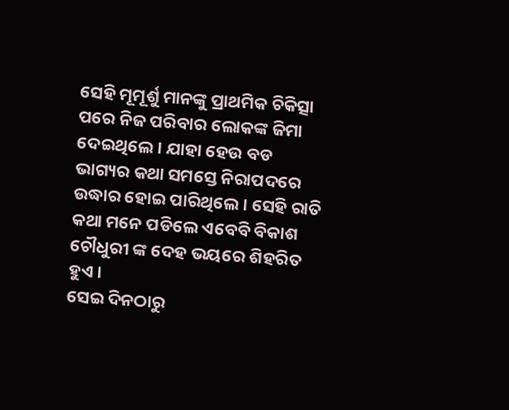ସେହି ମୂମୂର୍ଶୁ ମାନଙ୍କୁ ପ୍ରାଥମିକ ଚିକିତ୍ସା ପରେ ନିଜ ପରିବାର ଲୋକଙ୍କ ଜିମା ଦେଇଥିଲେ। ଯାହା ହେଉ ବଡ ଭାଗ୍ୟର କଥା ସମସ୍ତେ ନିରାପଦରେ ଉଦ୍ଧାର ହୋଇ ପାରିଥିଲେ। ସେହି ରାତି କଥା ମନେ ପଡିଲେ ଏବେବି ବିକାଶ ଚୌଧୁରୀ ଙ୍କ ଦେହ ଭୟରେ ଶିହରିତ ହୁଏ।
ସେଇ ଦିନଠାରୁ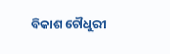ବିକାଶ ଚୌଧୁରୀ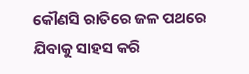କୌଣସି ରାତିରେ ଜଳ ପଥରେ ଯିବାକୁ ସାହସ କରି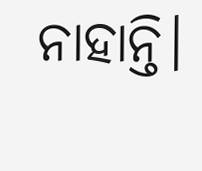ନାହାନ୍ତି।